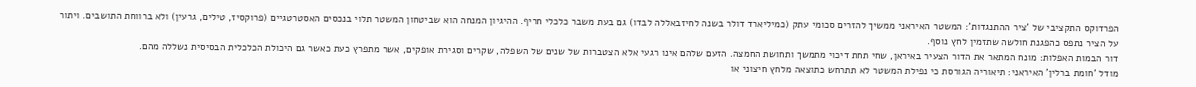הפרדוקס התקציבי של 'ציר ההתנגדות': המשטר האיראני ממשיך להזרים סכומי עתק (כמיליארד דולר בשנה לחיזבאללה לבדו) גם בעת משבר כלכלי חריף. ההיגיון המנחה הוא שביטחון המשטר תלוי בנכסים האסטרטגיים (פרוקסיז, טילים, גרעין) ולא ברווחת התושבים. ויתור על הציר נתפס כהפגנת חולשה שתזמין לחץ נוסף.
דור הבמות האפלות: מונח המתאר את הדור הצעיר באיראן, שחי תחת דיכוי מתמשך ותחושת החמצה. הזעם שלהם אינו רגעי אלא הצטברות של שנים של השפלה, שקרים וסגירת אופקים, אשר מתפרץ כעת כאשר גם היכולת הכלכלית הבסיסית נשללה מהם.
מודל 'חומת ברלין' האיראני: תיאוריה הגורסת כי נפילת המשטר לא תתרחש כתוצאה מלחץ חיצוני או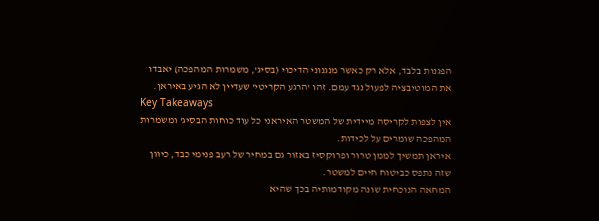הפגנות בלבד, אלא רק כאשר מנגנוני הדיכוי (בסיג', משמרות המהפכה) יאבדו את המוטיבציה לפעול נגד עמם. זהו 'הרגע הקריטי' שעדיין לא הגיע באיראן.
Key Takeaways
אין לצפות לקריסה מיידית של המשטר האיראני כל עוד כוחות הבסיג' ומשמרות המהפכה שומרים על לכידות.
איראן תמשיך לממן טרור ופרוקסיז באזור גם במחיר של רעב פנימי כבד, כיוון שזה נתפס כביטוח חיים למשטר.
המחאה הנוכחית שונה מקודמותיה בכך שהיא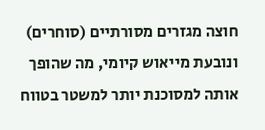חוצה מגזרים מסורתיים (סוחרים) ונובעת מייאוש קיומי, מה שהופך אותה למסוכנת יותר למשטר בטווח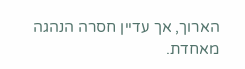הארוך, אך עדיין חסרה הנהגה מאחדת.